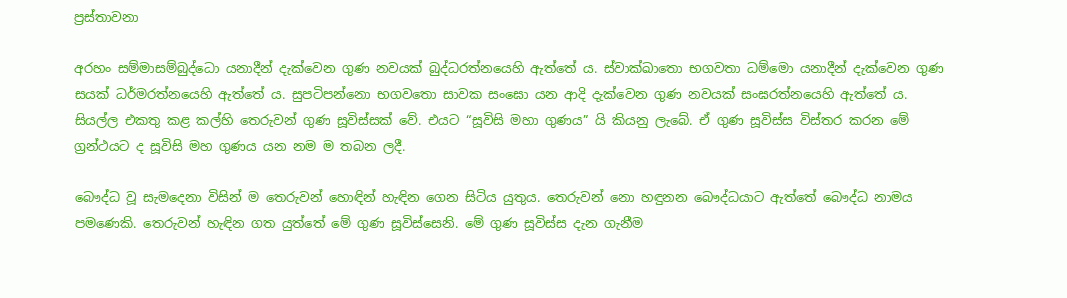ප්‍රස්තාවනා

අරහං සම්මාසම්බුද්ධො යනාදීන් දැක්වෙන ගුණ නවයක් බුද්ධරත්නයෙහි ඇත්තේ ය. ස්වාක්ඛාතො භගවතා ධම්මො යනාදීන් දැක්වෙන ගුණ සයක් ධර්මරත්නයෙහි ඇත්තේ ය. සුපටිපන්නො භගවතො සාවක සංඝො යන ආදි දැක්වෙන ගුණ නවයක් සංඝරත්නයෙහි ඇත්තේ ය. සියල්ල එකතු කළ කල්හි තෙරුවන් ගුණ සූවිස්සක් වේ. එයට “සූවිසි මහා ගුණය” යි කියනු ලැබේ. ඒ ගුණ සූවිස්ස විස්තර කරන මේ ග්‍රන්ථයට ද සූවිසි මහ ගුණය යන නම ම තබන ලදී.

බෞද්ධ වූ සැමදෙනා විසින් ම තෙරුවන් හොඳින් හැඳින ගෙන සිටිය යුතුය. තෙරුවන් නො හඳුනන බෞද්ධයාට ඇත්තේ බෞද්ධ නාමය පමණෙකි. තෙරුවන් හැඳින ගත යුත්තේ මේ ගුණ සූවිස්සෙනි. මේ ගුණ සූවිස්ස දැන ගැනීම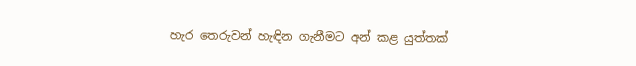හැර තෙරුවන් හැඳින ගැනීමට අන් කළ යුත්තක්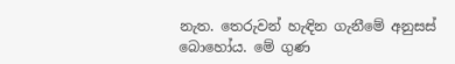නැත. තෙරුවන් හැඳින ගැනීමේ අනුසස් බොහෝය. මේ ගුණ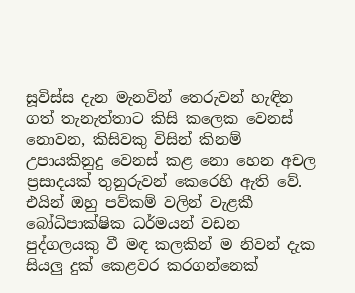සූවිස්ස දැන මැනවින් තෙරුවන් හැඳින ගත් තැනැත්තාට කිසි කලෙක වෙනස් නොවන, කිසිවකු විසින් කිනම් උපායකිනුදු වෙනස් කළ නො හෙන අචල ප්‍රසාදයක් තුනුරුවන් කෙරෙහි ඇති වේ. එයින් ඔහු පව්කම් වලින් වැළකී බෝධිපාක්ෂික ධර්මයන් වඩන පුද්ගලයකු වී මඳ කලකින් ම නිවන් දැක සියලු දුක් කෙළවර කරගන්නෙක්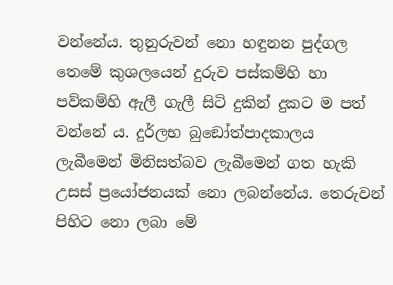වන්නේය. තුනුරුවන් නො හඳුනන පුද්ගල තෙමේ කුශලයෙන් දුරුව පස්කම්හි හා පව්කම්හි ඇලී ගැලී සිටි දුකින් දුකට ම පත් වන්නේ ය. දුර්ලභ බුඞෝත්පාදකාලය ලැබීමෙන් මිනිසත්බව ලැබීමෙන් ගත හැකි උසස් ප්‍රයෝජනයක් නො ලබන්නේය. තෙරුවන් පිහිට නො ලබා මේ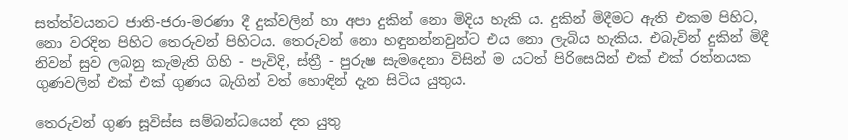සත්ත්වයනට ජාති-ජරා-මරණා දී දුක්වලින් හා අපා දුකින් නො මිදිය හැකි ය. දුකින් මිදීමට ඇති එකම පිහිට, නො වරදින පිහිට තෙරුවන් පිහිටය. තෙරුවන් නො හඳුනන්නවුන්ට එය නො ලැබිය හැකිය. එබැවින් දුකින් මිදී නිවන් සුව ලබනු කැමැති ගිහි - පැවිදි, ස්ත්‍රී - පුරුෂ සැමදෙනා විසින් ම යටත් පිරිසෙයින් එක් එක් රත්නයක ගුණවලින් එක් එක් ගුණය බැගින් වත් හොඳින් දැන සිටිය යුතුය.

තෙරුවන් ගුණ සූවිස්ස සම්බන්ධයෙන් දත යුතු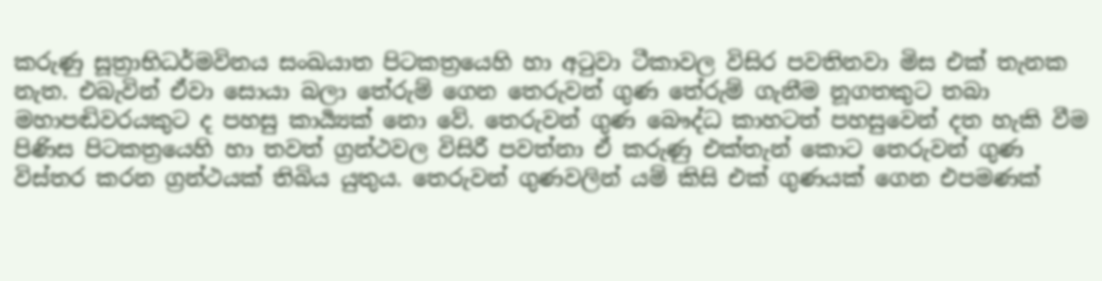කරුණු සූත්‍රාභිධර්මවිනය සංඛයාත පිටකත්‍රයෙහි හා අටුවා ටීකාවල විසිර පවතිනවා මිස එක් තැනක නැත. එබැවින් ඒවා සොයා බලා තේරුම් ගෙන තෙරුවන් ගුණ තේරුම් ගැනීම නූගතකුට තබා මහාපඬිවරයකුට ද පහසු කාර්‍ය්‍යක් නො වේ. තෙරුවන් ගුණ බෞද්ධ කාහටත් පහසුවෙන් දත හැකි වීම පිණිස පිටකත්‍රයෙහි හා තවත් ග්‍රන්ථවල විසිරී පවත්නා ඒ කරුණු එක්තැන් කොට තෙරුවන් ගුණ විස්තර කරන ග්‍රන්ථයක් තිබිය යුතුය. තෙරුවන් ගුණවලින් යම් කිසි එක් ගුණයක් ගෙන එපමණක්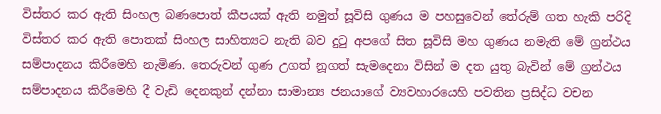විස්තර කර ඇති සිංහල බණපොත් කීපයක් ඇති නමුත් සූවිසි ගුණය ම පහසුවෙන් තේරුම් ගත හැකි පරිදි විස්තර කර ඇති පොතක් සිංහල සාහිත්‍යට නැති බව දුටු අපගේ සිත සූවිසි මහ ගුණය නමැති මේ ග්‍රන්ථය සම්පාදනය කිරීමෙහි නැමිණ. තෙරුවන් ගුණ උගත් නූගත් සැමදෙනා විසින් ම දත යුතු බැවින් මේ ග්‍රන්ථය සම්පාදනය කිරීමෙහි දී වැඩි දෙනකුන් දන්නා සාමාන්‍ය ජනයාගේ ව්‍යවහාරයෙහි පවතින ප්‍රසිද්ධ වචන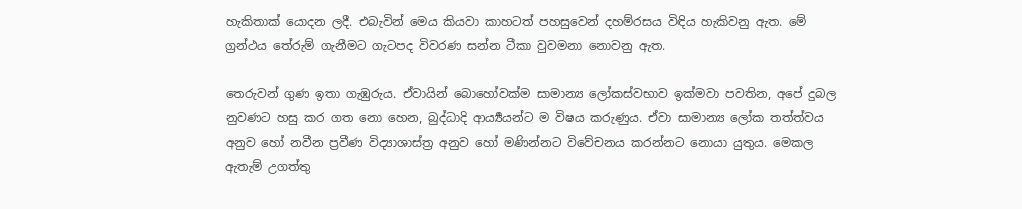හැකිතාක් යොදන ලදී. එබැවින් මෙය කියවා කාහටත් පහසුවෙන් දහම්රසය විඳිය හැකිවනු ඇත. මේ ග්‍රන්ථය තේරුම් ගැනීමට ගැටපද විවරණ සන්න ටීකා වුවමනා නොවනු ඇත.

තෙරුවන් ගුණ ඉතා ගැඹුරුය. ඒවායින් බොහෝවක්ම සාමාන්‍ය ලෝකස්වභාව ඉක්මවා පවතින, අපේ දුබල නුවණට හසු කර ගත නො හෙන, බුද්ධාදි ආර්‍ය්‍යයන්ට ම විෂය කරුණුය. ඒවා සාමාන්‍ය ලෝක තත්ත්වය අනුව හෝ නවීන ප්‍රවීණ විද්‍යාශාස්ත්‍ර අනුව හෝ මණින්නට විවේචනය කරන්නට නොයා යුතුය. මෙකල ඇතැම් උගත්තු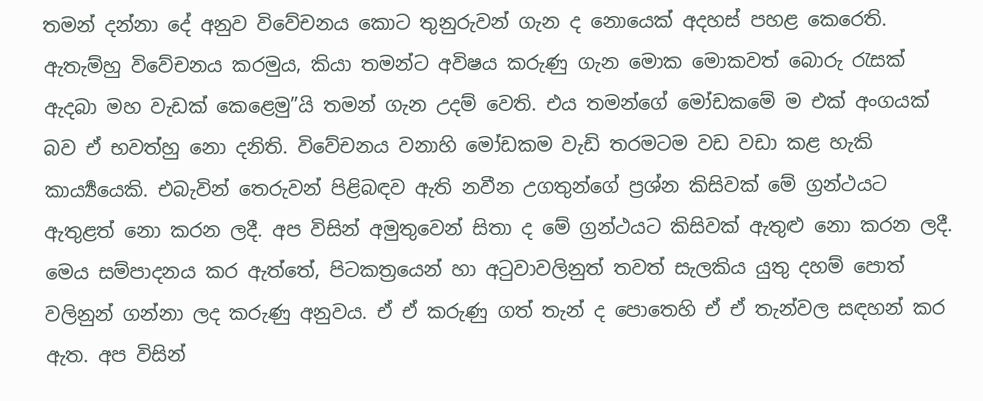තමන් දන්නා දේ අනුව විවේචනය කොට තුනුරුවන් ගැන ද නොයෙක් අදහස් පහළ කෙරෙති. ඇතැම්හු විවේචනය කරමුය, කියා තමන්ට අවිෂය කරුණු ගැන මොක මොකවත් බොරු රැසක් ඇදබා මහ වැඩක් කෙළෙමු”යි තමන් ගැන උදම් වෙති. එය තමන්ගේ මෝඩකමේ ම එක් අංගයක් බව ඒ භවත්හු නො දනිති. විවේචනය වනාහි මෝඩකම වැඩි තරමටම වඩ වඩා කළ හැකි කාර්‍ය්‍යයෙකි. එබැවින් තෙරුවන් පිළිබඳව ඇති නවීන උගතුන්ගේ ප්‍රශ්න කිසිවක් මේ ග්‍රන්ථයට ඇතුළත් නො කරන ලදී. අප විසින් අමුතුවෙන් සිතා ද මේ ග්‍රන්ථයට කිසිවක් ඇතුළු නො කරන ලදී. මෙය සම්පාදනය කර ඇත්තේ, පිටකත්‍රයෙන් හා අටුවාවලිනුත් තවත් සැලකිය යුතු දහම් පොත් වලිනුන් ගන්නා ලද කරුණු අනුවය. ඒ ඒ කරුණු ගත් තැන් ද පොතෙහි ඒ ඒ තැන්වල සඳහන් කර ඇත. අප විසින්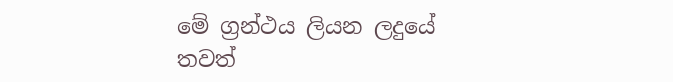මේ ග්‍රන්ථය ලියන ලදුයේ තවත්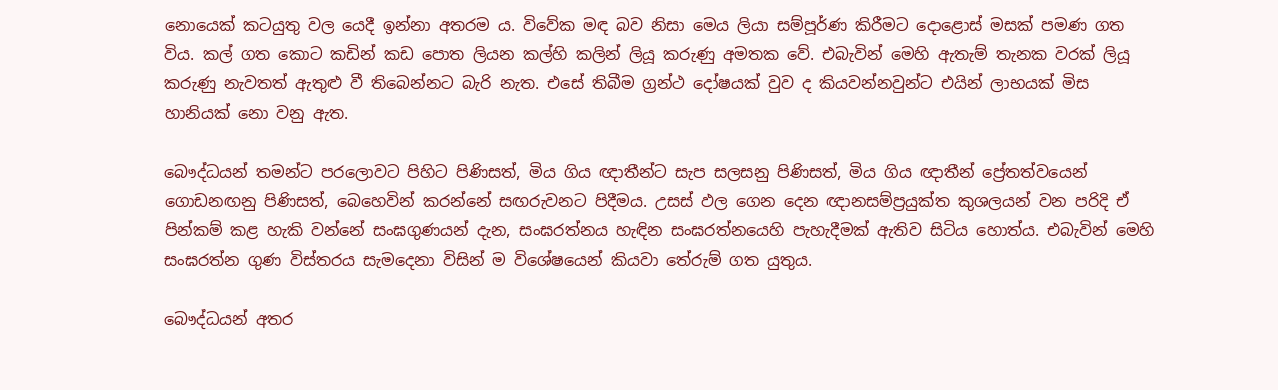නොයෙක් කටයුතු වල යෙදී ඉන්නා අතරම ය. විවේක මඳ බව නිසා මෙය ලියා සම්පූර්ණ කිරීමට දොළොස් මසක් පමණ ගත විය. කල් ගත කොට කඩින් කඩ පොත ලියන කල්හි කලින් ලියූ කරුණු අමතක වේ. එබැවින් මෙහි ඇතැම් තැනක වරක් ලියූ කරුණු නැවතත් ඇතුළු වී තිබෙන්නට බැරි නැත. එසේ තිබීම ග්‍රන්ථ දෝෂයක් වුව ද කියවන්නවුන්ට එයින් ලාභයක් මිස හානියක් නො වනු ඇත.

බෞද්ධයන් තමන්ට පරලොවට පිහිට පිණිසත්, මිය ගිය ඥාතීන්ට සැප සලසනු පිණිසත්, මිය ගිය ඥාතීන් ප්‍රේතත්වයෙන් ගොඩනඟනු පිණිසත්, බෙහෙවින් කරන්නේ සඟරුවනට පිදීමය. උසස් ඵල ගෙන දෙන ඥානසම්ප්‍රයුක්ත කුශලයන් වන පරිදි ඒ පින්කම් කළ හැකි වන්නේ සංඝගුණයන් දැන, සංඝරත්නය හැඳින සංඝරත්නයෙහි පැහැදීමක් ඇතිව සිටිය හොත්ය. එබැවින් මෙහි සංඝරත්න ගුණ විස්තරය සැමදෙනා විසින් ම විශේෂයෙන් කියවා තේරුම් ගත යුතුය.

බෞද්ධයන් අතර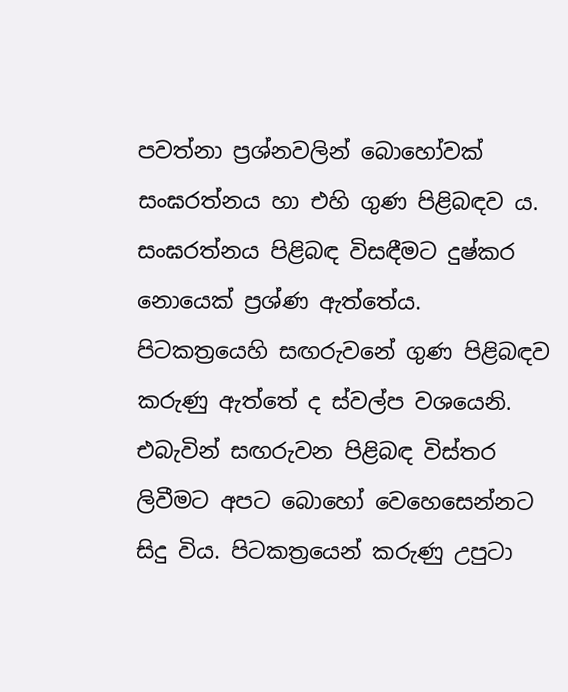පවත්නා ප්‍රශ්නවලින් බොහෝවක් සංඝරත්නය හා එහි ගුණ පිළිබඳව ය. සංඝරත්නය පිළිබඳ විසඳීමට දුෂ්කර නොයෙක් ප්‍රශ්ණ ඇත්තේය. පිටකත්‍රයෙහි සඟරුවනේ ගුණ පිළිබඳව කරුණු ඇත්තේ ද ස්වල්ප වශයෙනි. එබැවින් සඟරුවන පිළිබඳ විස්තර ලිවීමට අපට බොහෝ වෙහෙසෙන්නට සිදු විය. පිටකත්‍රයෙන් කරුණු උපුටා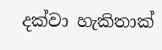දක්වා හැකිතාක්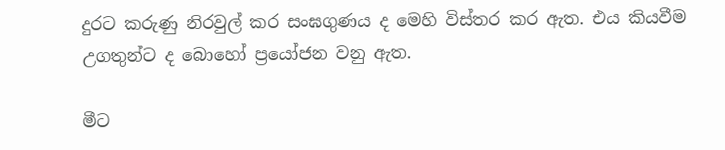දුරට කරුණු නිරවුල් කර සංඝගුණය ද මෙහි විස්තර කර ඇත. එය කියවීම උගතුන්ට ද බොහෝ ප්‍රයෝජන වනු ඇත.

මීට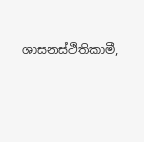ශාසනස්ථිතිකාමී,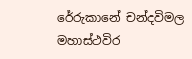රේරුකානේ චන්දවිමල මහාස්ථවිර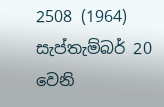2508 (1964) සැප්තැම්බර් 20 වෙනි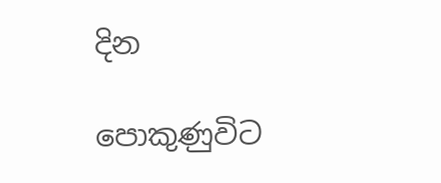දින

පොකුණුවිට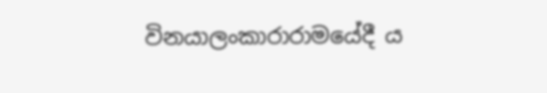විනයාලංකාරාරාමයේදී ය